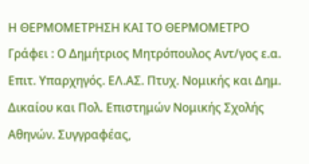Η ΘΕΡΜΟΜΕΤΡΗΣΗ ΚΑΙ ΤΟ ΘΕΡΜΟΜΕΤΡΟ
Γράφει : Ο Δημήτριος Μητρόπουλος Αντ/γος ε.α. Επιτ. Υπαρχηγός. ΕΛ.ΑΣ. Πτυχ. Νομικής και Δημ. Δικαίου και Πολ. Επιστημών Νομικής Σχολής Αθηνών. Συγγραφέας,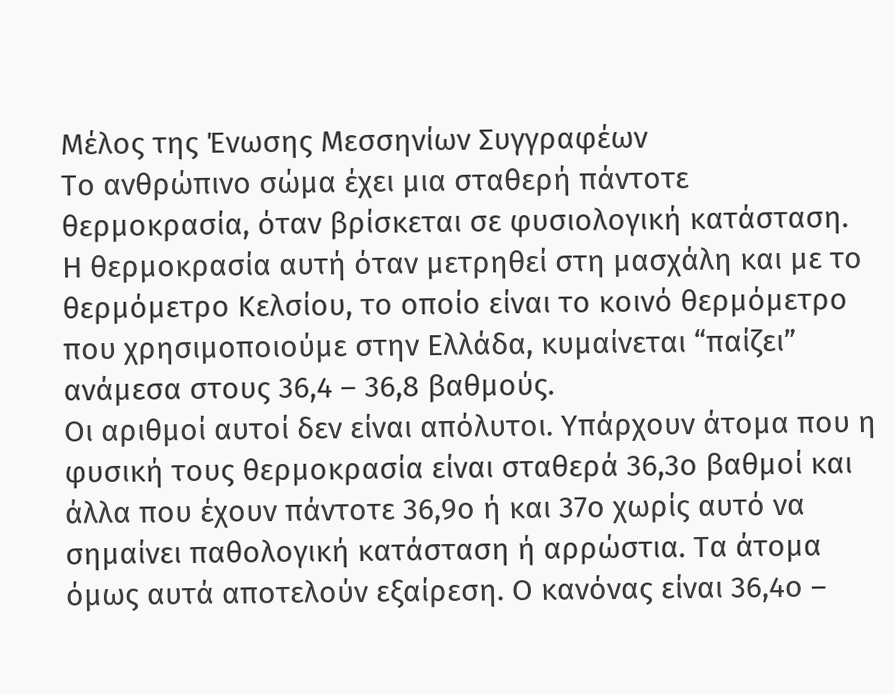Μέλος της Ένωσης Μεσσηνίων Συγγραφέων
Το ανθρώπινο σώμα έχει μια σταθερή πάντοτε θερμοκρασία, όταν βρίσκεται σε φυσιολογική κατάσταση. Η θερμοκρασία αυτή όταν μετρηθεί στη μασχάλη και με το θερμόμετρο Κελσίου, το οποίο είναι το κοινό θερμόμετρο που χρησιμοποιούμε στην Ελλάδα, κυμαίνεται “παίζει” ανάμεσα στους 36,4 – 36,8 βαθμούς.
Οι αριθμοί αυτοί δεν είναι απόλυτοι. Υπάρχουν άτομα που η φυσική τους θερμοκρασία είναι σταθερά 36,3ο βαθμοί και άλλα που έχουν πάντοτε 36,9ο ή και 37ο χωρίς αυτό να σημαίνει παθολογική κατάσταση ή αρρώστια. Τα άτομα όμως αυτά αποτελούν εξαίρεση. Ο κανόνας είναι 36,4ο –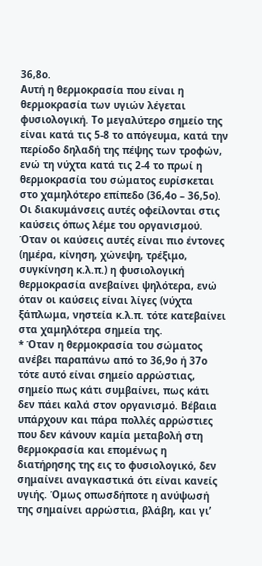36,8ο.
Αυτή η θερμοκρασία που είναι η θερμοκρασία των υγιών λέγεται φυσιολογική. Το μεγαλύτερο σημείο της είναι κατά τις 5-8 το απόγευμα, κατά την περίοδο δηλαδή της πέψης των τροφών, ενώ τη νύχτα κατά τις 2-4 το πρωί η θερμοκρασία του σώματος ευρίσκεται στο χαμηλότερο επίπεδο (36,4ο – 36,5ο). Οι διακυμάνσεις αυτές οφείλονται στις καύσεις όπως λέμε του οργανισμού.
Όταν οι καύσεις αυτές είναι πιο έντονες (ημέρα, κίνηση, χώνεψη, τρέξιμο, συγκίνηση κ.λ.π.) η φυσιολογική θερμοκρασία ανεβαίνει ψηλότερα, ενώ όταν οι καύσεις είναι λίγες (νύχτα ξάπλωμα, νηστεία κ.λ.π. τότε κατεβαίνει στα χαμηλότερα σημεία της.
* Όταν η θερμοκρασία του σώματος ανέβει παραπάνω από το 36,9ο ή 37ο τότε αυτό είναι σημείο αρρώστιας, σημείο πως κάτι συμβαίνει, πως κάτι δεν πάει καλά στον οργανισμό. Βέβαια υπάρχουν και πάρα πολλές αρρώστιες που δεν κάνουν καμία μεταβολή στη θερμοκρασία και επομένως η διατήρησης της εις το φυσιολογικό, δεν σημαίνει αναγκαστικά ότι είναι κανείς υγιής. Όμως οπωσδήποτε η ανύψωσή της σημαίνει αρρώστια, βλάβη, και γι’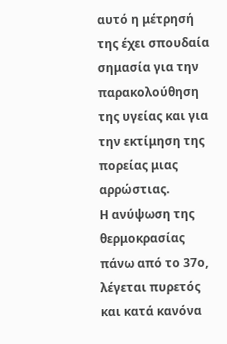αυτό η μέτρησή της έχει σπουδαία σημασία για την παρακολούθηση της υγείας και για την εκτίμηση της πορείας μιας αρρώστιας.
Η ανύψωση της θερμοκρασίας πάνω από το 37ο, λέγεται πυρετός και κατά κανόνα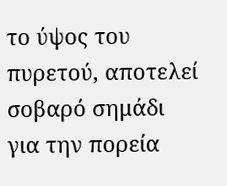το ύψος του πυρετού, αποτελεί σοβαρό σημάδι για την πορεία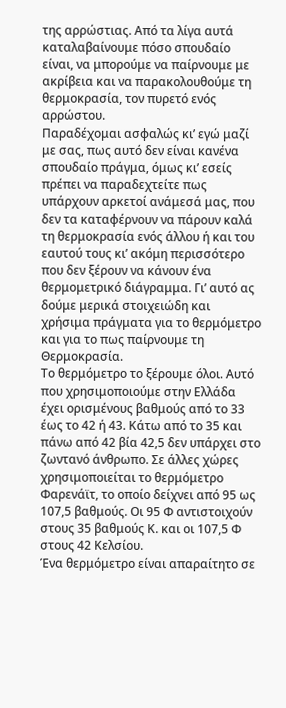της αρρώστιας. Από τα λίγα αυτά καταλαβαίνουμε πόσο σπουδαίο είναι, να μπορούμε να παίρνουμε με ακρίβεια και να παρακολουθούμε τη θερμοκρασία, τον πυρετό ενός αρρώστου.
Παραδέχομαι ασφαλώς κι’ εγώ μαζί με σας, πως αυτό δεν είναι κανένα σπουδαίο πράγμα, όμως κι’ εσείς πρέπει να παραδεχτείτε πως υπάρχουν αρκετοί ανάμεσά μας, που δεν τα καταφέρνουν να πάρουν καλά τη θερμοκρασία ενός άλλου ή και του εαυτού τους κι’ ακόμη περισσότερο που δεν ξέρουν να κάνουν ένα θερμομετρικό διάγραμμα. Γι’ αυτό ας δούμε μερικά στοιχειώδη και χρήσιμα πράγματα για το θερμόμετρο και για το πως παίρνουμε τη Θερμοκρασία.
Το θερμόμετρο το ξέρουμε όλοι. Αυτό που χρησιμοποιούμε στην Ελλάδα έχει ορισμένους βαθμούς από το 33 έως το 42 ή 43. Κάτω από το 35 και πάνω από 42 βία 42,5 δεν υπάρχει στο ζωντανό άνθρωπο. Σε άλλες χώρες χρησιμοποιείται το θερμόμετρο Φαρενάϊτ, το οποίο δείχνει από 95 ως 107,5 βαθμούς. Οι 95 Φ αντιστοιχούν στους 35 βαθμούς Κ. και οι 107,5 Φ στους 42 Κελσίου.
Ένα θερμόμετρο είναι απαραίτητο σε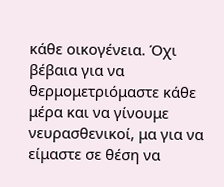κάθε οικογένεια. Όχι βέβαια για να θερμομετριόμαστε κάθε μέρα και να γίνουμε νευρασθενικοί, μα για να είμαστε σε θέση να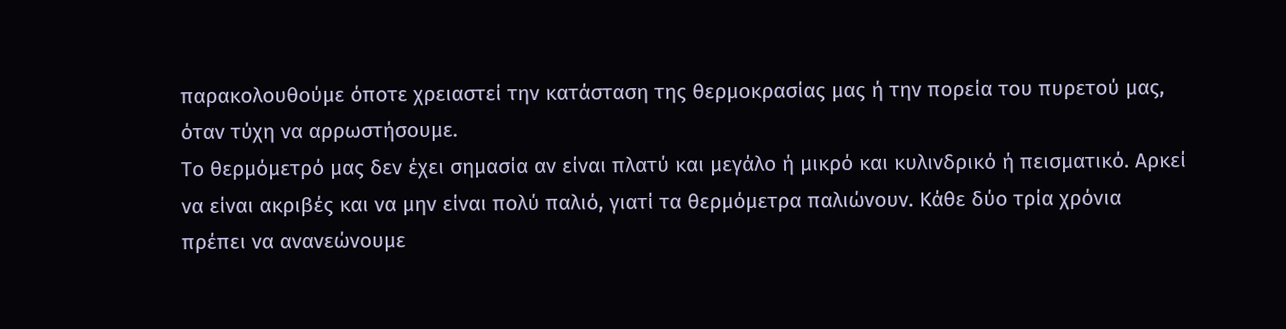παρακολουθούμε όποτε χρειαστεί την κατάσταση της θερμοκρασίας μας ή την πορεία του πυρετού μας, όταν τύχη να αρρωστήσουμε.
Το θερμόμετρό μας δεν έχει σημασία αν είναι πλατύ και μεγάλο ή μικρό και κυλινδρικό ή πεισματικό. Αρκεί να είναι ακριβές και να μην είναι πολύ παλιό, γιατί τα θερμόμετρα παλιώνουν. Κάθε δύο τρία χρόνια πρέπει να ανανεώνουμε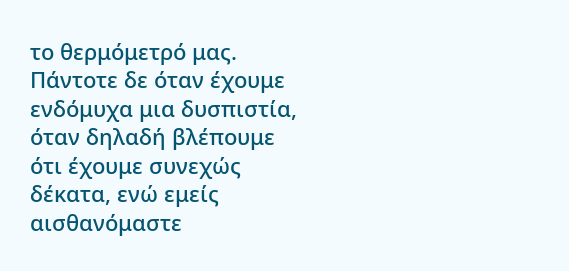το θερμόμετρό μας.
Πάντοτε δε όταν έχουμε ενδόμυχα μια δυσπιστία, όταν δηλαδή βλέπουμε ότι έχουμε συνεχώς δέκατα, ενώ εμείς αισθανόμαστε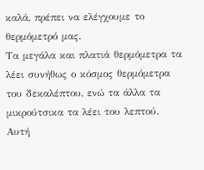καλά, πρέπει να ελέγχουμε το θερμόμετρό μας.
Τα μεγάλα και πλατιά θερμόμετρα τα λέει συνήθως ο κόσμος θερμόμετρα του δεκαλέπτου, ενώ τα άλλα τα μικρούτσικα τα λέει του λεπτού. Αυτή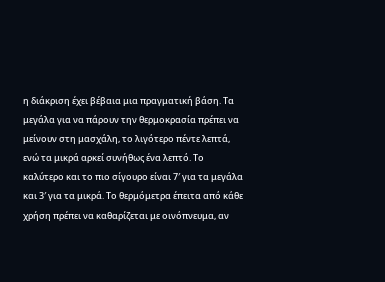η διάκριση έχει βέβαια μια πραγματική βάση. Τα μεγάλα για να πάρουν την θερμοκρασία πρέπει να μείνουν στη μασχάλη, το λιγότερο πέντε λεπτά, ενώ τα μικρά αρκεί συνήθως ένα λεπτό. Το καλύτερο και το πιο σίγουρο είναι 7′ για τα μεγάλα και 3′ για τα μικρά. Το θερμόμετρα έπειτα από κάθε χρήση πρέπει να καθαρίζεται με οινόπνευμα, αν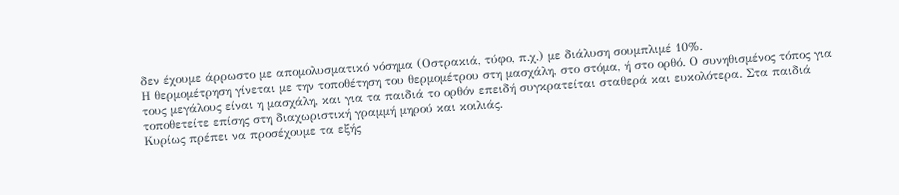δεν έχουμε άρρωστο με απομολυσματικό νόσημα (Οστρακιά, τύφο, π.χ.) με διάλυση σουμπλιμέ 10%.
Η θερμομέτρηση γίνεται με την τοποθέτηση του θερμομέτρου στη μασχάλη, στο στόμα, ή στο ορθό. Ο συνηθισμένος τόπος για τους μεγάλους είναι η μασχάλη, και για τα παιδιά το ορθόν επειδή συγκρατείται σταθερά και ευκολότερα. Στα παιδιά τοποθετείτε επίσης στη διαχωριστική γραμμή μηρού και κοιλιάς.
Κυρίως πρέπει να προσέχουμε τα εξής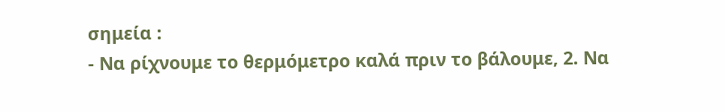σημεία :
- Να ρίχνουμε το θερμόμετρο καλά πριν το βάλουμε, 2. Να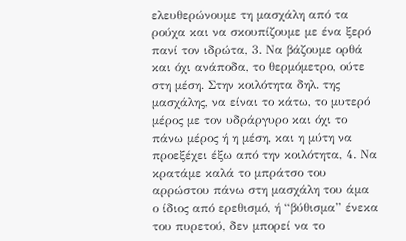ελευθερώνουμε τη μασχάλη από τα ρούχα και να σκουπίζουμε με ένα ξερό πανί τον ιδρώτα, 3. Να βάζουμε ορθά και όχι ανάποδα, το θερμόμετρο, ούτε στη μέση. Στην κοιλότητα δηλ. της μασχάλης, να είναι το κάτω, το μυτερό μέρος με τον υδράργυρο και όχι το πάνω μέρος ή η μέση, και η μύτη να προεξέχει έξω από την κοιλότητα, 4. Να κρατάμε καλά το μπράτσο του αρρώστου πάνω στη μασχάλη του άμα ο ίδιος από ερεθισμό, ή “βύθισμα” ένεκα του πυρετού, δεν μπορεί να το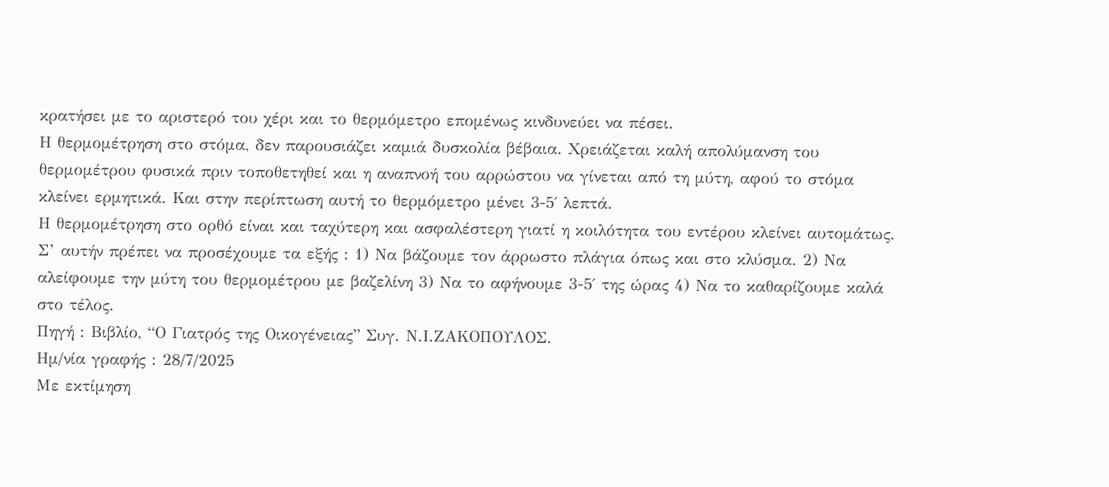κρατήσει με το αριστερό του χέρι και το θερμόμετρο επομένως κινδυνεύει να πέσει.
Η θερμομέτρηση στο στόμα, δεν παρουσιάζει καμιά δυσκολία βέβαια. Χρειάζεται καλή απολύμανση του θερμομέτρου φυσικά πριν τοποθετηθεί και η αναπνοή του αρρώστου να γίνεται από τη μύτη, αφού το στόμα κλείνει ερμητικά. Και στην περίπτωση αυτή το θερμόμετρο μένει 3-5′ λεπτά.
Η θερμομέτρηση στο ορθό είναι και ταχύτερη και ασφαλέστερη γιατί η κοιλότητα του εντέρου κλείνει αυτομάτως. Σ’ αυτήν πρέπει να προσέχουμε τα εξής : 1) Να βάζουμε τον άρρωστο πλάγια όπως και στο κλύσμα. 2) Να αλείφουμε την μύτη του θερμομέτρου με βαζελίνη 3) Να το αφήνουμε 3-5′ της ώρας 4) Να το καθαρίζουμε καλά στο τέλος.
Πηγή : Βιβλίο, “Ο Γιατρός της Οικογένειας” Συγ. Ν.Ι.ΖΑΚΟΠΟΥΛΟΣ.
Ημ/νία γραφής : 28/7/2025
Με εκτίμηση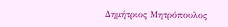Δημήτριος Μητρόπουλος